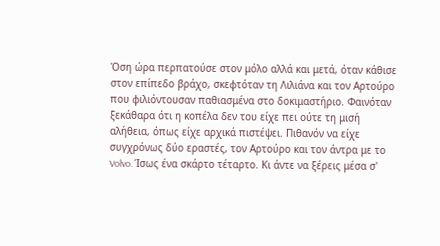Όση ώρα περπατούσε στον μόλο αλλά και μετά, όταν κάθισε στον επίπεδο βράχο, σκεφτόταν τη Λιλιάνα και τον Αρτούρο που φιλιόντουσαν παθιασμένα στο δοκιμαστήριο. Φαινόταν ξεκάθαρα ότι η κοπέλα δεν του είχε πει ούτε τη μισή αλήθεια, όπως είχε αρχικά πιστέψει. Πιθανόν να είχε συγχρόνως δύο εραστές, τον Αρτούρο και τον άντρα με το Volvo. Ίσως ένα σκάρτο τέταρτο. Κι άντε να ξέρεις μέσα σ'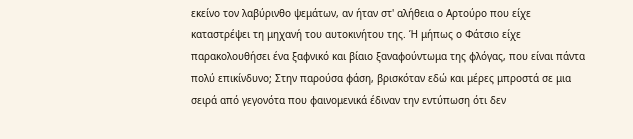εκείνο τον λαβύρινθο ψεμάτων, αν ήταν στ' αλήθεια ο Αρτούρο που είχε καταστρέψει τη μηχανή του αυτοκινήτου της. Ή μήπως ο Φάτσιο είχε παρακολουθήσει ένα ξαφνικό και βίαιο ξαναφούντωμα της φλόγας, που είναι πάντα πολύ επικίνδυνο; Στην παρούσα φάση, βρισκόταν εδώ και μέρες μπροστά σε μια σειρά από γεγονότα που φαινομενικά έδιναν την εντύπωση ότι δεν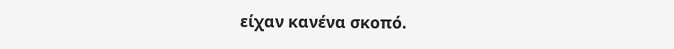είχαν κανένα σκοπό.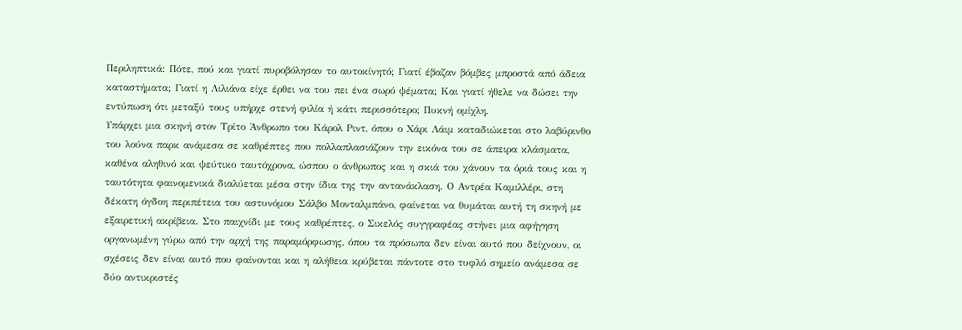Περιληπτικά: Πότε, πού και γιατί πυροβόλησαν το αυτοκίνητό; Γιατί έβαζαν βόμβες μπροστά από άδεια καταστήματα; Γιατί η Λιλιάνα είχε έρθει να του πει ένα σωρό ψέματα; Και γιατί ήθελε να δώσει την εντύπωση ότι μεταξύ τους υπήρχε στενή φιλία ή κάτι περισσότερο; Πυκνή ομίχλη.
Υπάρχει μια σκηνή στον Τρίτο Άνθρωπο του Κάρολ Ριντ, όπου ο Χάρι Λάιμ καταδιώκεται στο λαβύρινθο του λούνα παρκ ανάμεσα σε καθρέπτες που πολλαπλασιάζουν την εικόνα του σε άπειρα κλάσματα, καθένα αληθινό και ψεύτικο ταυτόχρονα, ώσπου ο άνθρωπος και η σκιά του χάνουν τα όριά τους και η ταυτότητα φαινομενικά διαλύεται μέσα στην ίδια της την αντανάκλαση. Ο Αντρέα Καμιλλέρι, στη δέκατη όγδοη περιπέτεια του αστυνόμου Σάλβο Μονταλμπάνο, φαίνεται να θυμάται αυτή τη σκηνή με εξαιρετική ακρίβεια. Στο παιχνίδι με τους καθρέπτες, ο Σικελός συγγραφέας στήνει μια αφήγηση οργανωμένη γύρω από την αρχή της παραμόρφωσης, όπου τα πρόσωπα δεν είναι αυτό που δείχνουν, οι σχέσεις δεν είναι αυτό που φαίνονται και η αλήθεια κρύβεται πάντοτε στο τυφλό σημείο ανάμεσα σε δύο αντικριστές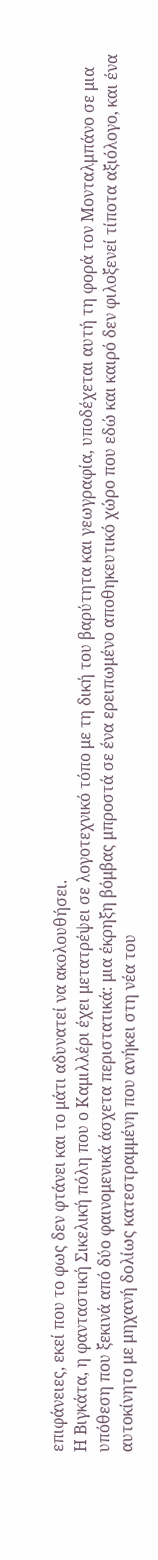επιφάνειες, εκεί που το φως δεν φτάνει και το μάτι αδυνατεί να ακολουθήσει.
Η Βιγκάτα, η φανταστική Σικελική πόλη που ο Καμιλλέρι έχει μετατρέψει σε λογοτεχνικό τόπο με τη δική του βαρύτητα και γεωγραφία, υποδέχεται αυτή τη φορά τον Μονταλμπάνο σε μια υπόθεση που ξεκινά από δύο φαινομενικά άσχετα περιστατικά: μια έκρηξη βόμβας μπροστά σε ένα ερειπωμένο αποθηκευτικό χώρο που εδώ και καιρό δεν φιλοξενεί τίποτα αξιόλογο, και ένα αυτοκίνητο με μηχανή δολίως κατεστραμμένη που ανήκει στη νέα του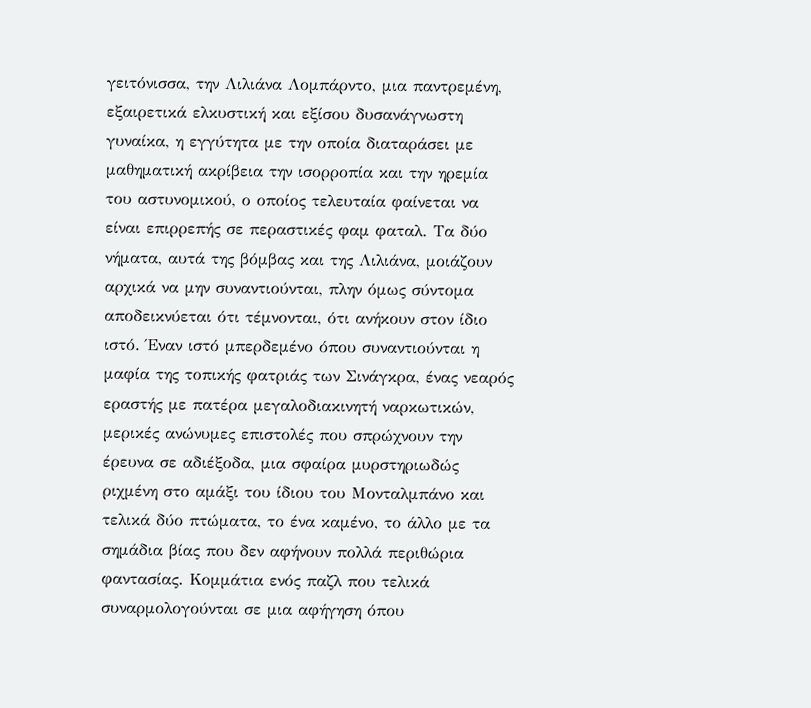γειτόνισσα, την Λιλιάνα Λομπάρντο, μια παντρεμένη, εξαιρετικά ελκυστική και εξίσου δυσανάγνωστη γυναίκα, η εγγύτητα με την οποία διαταράσει με μαθηματική ακρίβεια την ισορροπία και την ηρεμία του αστυνομικού, ο οποίος τελευταία φαίνεται να είναι επιρρεπής σε περαστικές φαμ φαταλ. Τα δύο νήματα, αυτά της βόμβας και της Λιλιάνα, μοιάζουν αρχικά να μην συναντιούνται, πλην όμως σύντομα αποδεικνύεται ότι τέμνονται, ότι ανήκουν στον ίδιο ιστό. Έναν ιστό μπερδεμένο όπου συναντιούνται η μαφία της τοπικής φατριάς των Σινάγκρα, ένας νεαρός εραστής με πατέρα μεγαλοδιακινητή ναρκωτικών, μερικές ανώνυμες επιστολές που σπρώχνουν την έρευνα σε αδιέξοδα, μια σφαίρα μυρστηριωδώς ριχμένη στο αμάξι του ίδιου του Μονταλμπάνο και τελικά δύο πτώματα, το ένα καμένο, το άλλο με τα σημάδια βίας που δεν αφήνουν πολλά περιθώρια φαντασίας. Κομμάτια ενός παζλ που τελικά συναρμολογούνται σε μια αφήγηση όπου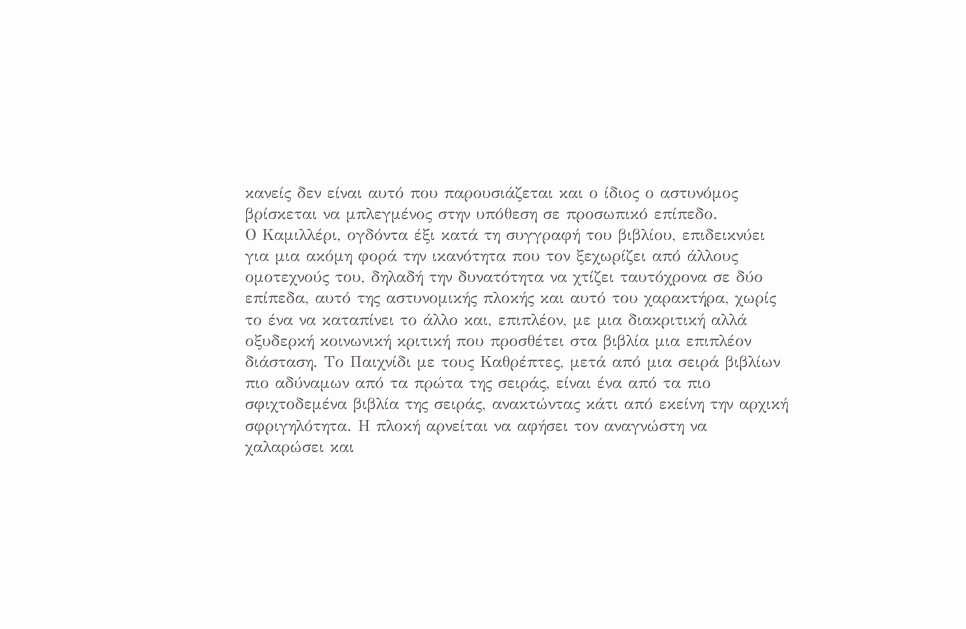κανείς δεν είναι αυτό που παρουσιάζεται και ο ίδιος ο αστυνόμος βρίσκεται να μπλεγμένος στην υπόθεση σε προσωπικό επίπεδο.
Ο Καμιλλέρι, ογδόντα έξι κατά τη συγγραφή του βιβλίου, επιδεικνύει για μια ακόμη φορά την ικανότητα που τον ξεχωρίζει από άλλους ομοτεχνούς του, δηλαδή την δυνατότητα να χτίζει ταυτόχρονα σε δύο επίπεδα, αυτό της αστυνομικής πλοκής και αυτό του χαρακτήρα, χωρίς το ένα να καταπίνει το άλλο και, επιπλέον, με μια διακριτική αλλά οξυδερκή κοινωνική κριτική που προσθέτει στα βιβλία μια επιπλέον διάσταση. Το Παιχνίδι με τους Καθρέπτες, μετά από μια σειρά βιβλίων πιο αδύναμων από τα πρώτα της σειράς, είναι ένα από τα πιο σφιχτοδεμένα βιβλία της σειράς, ανακτώντας κάτι από εκείνη την αρχική σφριγηλότητα. Η πλοκή αρνείται να αφήσει τον αναγνώστη να χαλαρώσει και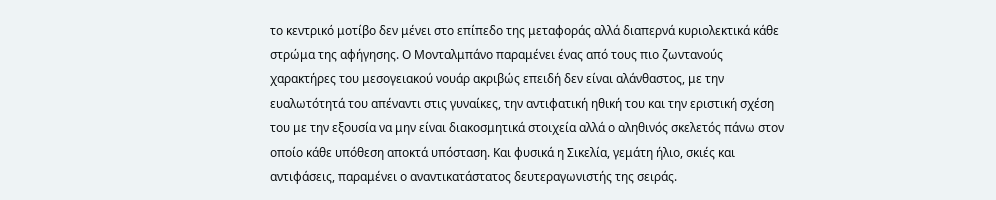το κεντρικό μοτίβο δεν μένει στο επίπεδο της μεταφοράς αλλά διαπερνά κυριολεκτικά κάθε στρώμα της αφήγησης. Ο Μονταλμπάνο παραμένει ένας από τους πιο ζωντανούς χαρακτήρες του μεσογειακού νουάρ ακριβώς επειδή δεν είναι αλάνθαστος, με την ευαλωτότητά του απέναντι στις γυναίκες, την αντιφατική ηθική του και την εριστική σχέση του με την εξουσία να μην είναι διακοσμητικά στοιχεία αλλά ο αληθινός σκελετός πάνω στον οποίο κάθε υπόθεση αποκτά υπόσταση. Και φυσικά η Σικελία, γεμάτη ήλιο, σκιές και αντιφάσεις, παραμένει ο αναντικατάστατος δευτεραγωνιστής της σειράς.